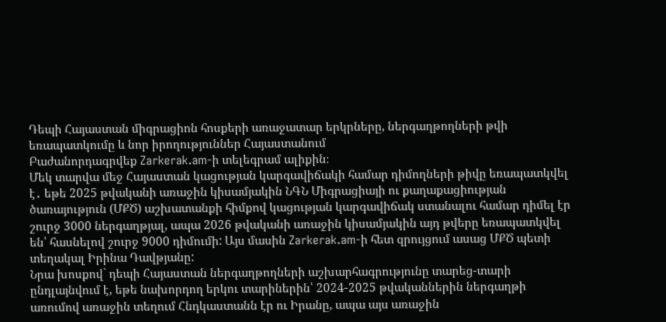Դեպի Հայաստան միգրացիոն հոսքերի առաջատար երկրները, ներգաղթողների թվի եռապատկումը և նոր իրողություններ Հայաստանում
Բաժանորդագրվեք Zarkerak.am-ի տելեգրամ ալիքին։
Մեկ տարվա մեջ Հայաստան կացության կարգավիճակի համար դիմողների թիվը եռապատկվել է․ եթե 2025 թվականի առաջին կիսամյակին ՆԳՆ Միգրացիայի ու քաղաքացիության ծառայություն (ՄՔԾ) աշխատանքի հիմքով կացության կարգավիճակ ստանալու համար դիմել էր շուրջ 3000 ներգաղթյալ, ապա 2026 թվականի առաջին կիսամյակին այդ թվերը եռապատկվել են՝ հասնելով շուրջ 9000 դիմումի: Այս մասին Zarkerak.am-ի հետ զրույցում ասաց ՄՔԾ պետի տեղակալ Իրինա Դավթյանը:
Նրա խոսքով` դեպի Հայաստան ներգաղթողների աշխարհագրությունը տարեց-տարի ընդլայնվում է, եթե նախորդող երկու տարիներին՝ 2024-2025 թվականներին ներգաղթի առումով առաջին տեղում Հնդկաստանն էր ու Իրանը, ապա այս առաջին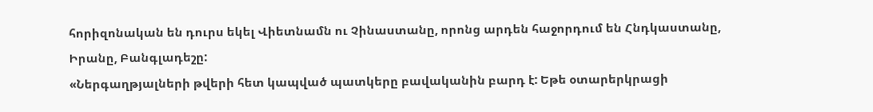հորիզոնական են դուրս եկել Վիետնամն ու Չինաստանը, որոնց արդեն հաջորդում են Հնդկաստանը, Իրանը, Բանգլադեշը:
«Ներգաղթյալների թվերի հետ կապված պատկերը բավականին բարդ է: Եթե օտարերկրացի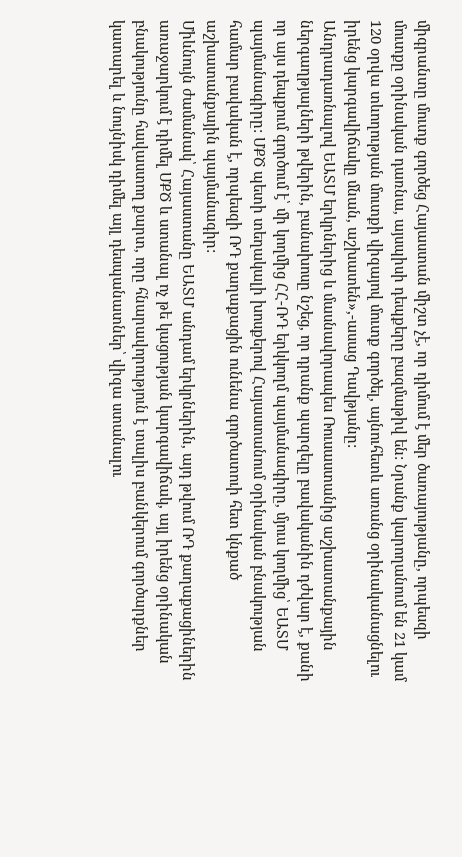միգրանտը մուտք գործեց Հայաստան միշտ չէ, որ դիմում է մեր ծառայությանը, որպեսզի մուտքը օրինական դառնա, այսպիսի դեպքերը բազմաթիվ են: Նրանք կարողանում են 21 կամ 120 օրվա տևողության մուտքի վիզայով մուտք գործել, այնուհետև առանց օրինականացնելու իրենց կարգավիճակը մնան, աշխատեն»,-ասաց Դավթյանը:
Անդրադառնալով ԵԱՏՄ երկրներից և մասնավորապես Ռուսաստանից աշխատանքային ներգաղթյալների թվերին, բանախոսը նշեց, որ դրանք պարզելը բավականին դժվար է, քանի որ այս դեպքում գործում է՝ մի կողմից ՀՀ-ՌԴ երկկողմ պայմանագիրը, մյուս կողմից՝ ԵԱՏՄ պայմանագիրը: ՄՔԾ պետի տեղակալի խոսքերով Հայաստանում օրինական բնակության համար բավական է, որպեսզի ՌԴ քաղաքացին ունենա գործատուի հետ կնքած աշխատանքային պայմանագիր:
Միևնույն ժամանակ՝ Հայաստանը ԵԱՏՄ անդամ երկրներին, այդ թվում ՌԴ քաղաքացիներին առաջարկում է դիմել ՄՔԾ և ստանալ ոչ թե կացության կարգավիճակ, այլ իրենց օրինական բնակությունը հավաստող քարտ, որը հնարավորություն է տալիս բանկերում գործարքներ կատարել և նույնիսկ դիմել այլ դեսպանատներ՝ վիզա ստանալու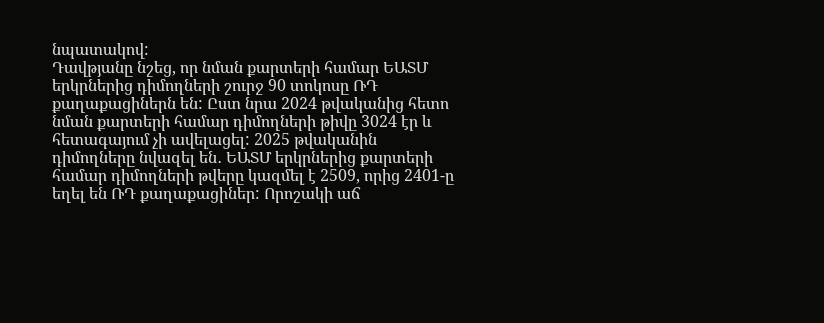նպատակով:
Դավթյանը նշեց, որ նման քարտերի համար ԵԱՏՄ երկրներից դիմողների շուրջ 90 տոկոսը ՌԴ քաղաքացիներն են: Ըստ նրա 2024 թվականից հետո նման քարտերի համար դիմողների թիվը 3024 էր և հետագայում չի ավելացել: 2025 թվականին դիմողները նվազել են․ ԵԱՏՄ երկրներից քարտերի համար դիմողների թվերը կազմել է 2509, որից 2401-ը եղել են ՌԴ քաղաքացիներ: Որոշակի աճ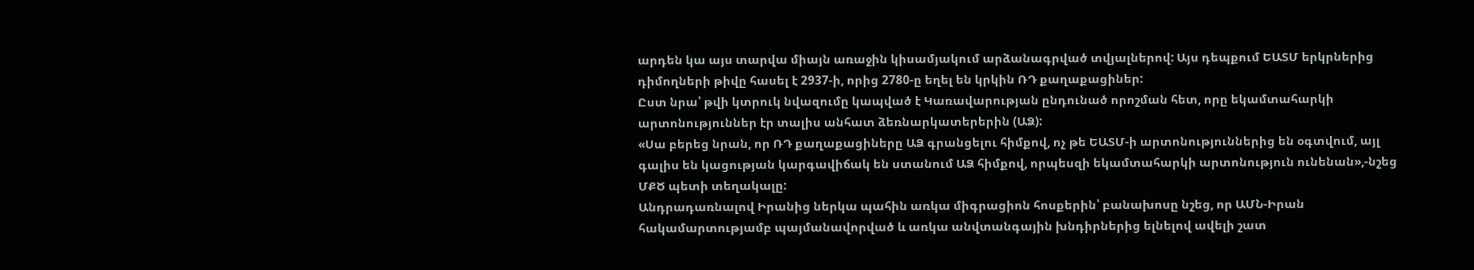արդեն կա այս տարվա միայն առաջին կիսամյակում արձանագրված տվյալներով: Այս դեպքում ԵԱՏՄ երկրներից դիմողների թիվը հասել է 2937-ի, որից 2780-ը եղել են կրկին ՌԴ քաղաքացիներ:
Ըստ նրա՝ թվի կտրուկ նվազումը կապված է Կառավարության ընդունած որոշման հետ, որը եկամտահարկի արտոնություններ էր տալիս անհատ ձեռնարկատերերին (ԱՁ):
«Սա բերեց նրան, որ ՌԴ քաղաքացիները ԱՁ գրանցելու հիմքով, ոչ թե ԵԱՏՄ-ի արտոնություններից են օգտվում, այլ գալիս են կացության կարգավիճակ են ստանում ԱՁ հիմքով, որպեսզի եկամտահարկի արտոնություն ունենան»,-նշեց ՄՔԾ պետի տեղակալը:
Անդրադառնալով Իրանից ներկա պահին առկա միգրացիոն հոսքերին՝ բանախոսը նշեց, որ ԱՄՆ-Իրան հակամարտությամբ պայմանավորված և առկա անվտանգային խնդիրներից ելնելով ավելի շատ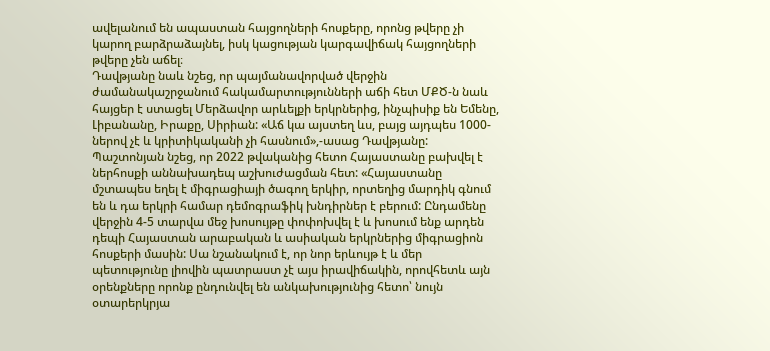ավելանում են ապաստան հայցողների հոսքերը, որոնց թվերը չի կարող բարձրաձայնել, իսկ կացության կարգավիճակ հայցողների թվերը չեն աճել։
Դավթյանը նաև նշեց, որ պայմանավորված վերջին ժամանակաշրջանում հակամարտությունների աճի հետ ՄՔԾ-ն նաև հայցեր է ստացել Մերձավոր արևելքի երկրներից, ինչպիսիք են Եմենը, Լիբանանը, Իրաքը, Սիրիան: «Աճ կա այստեղ ևս, բայց այդպես 1000-ներով չէ և կրիտիկականի չի հասնում»,-ասաց Դավթյանը:
Պաշտոնյան նշեց, որ 2022 թվականից հետո Հայաստանը բախվել է ներհոսքի աննախադեպ աշխուժացման հետ: «Հայաստանը մշտապես եղել է միգրացիայի ծագող երկիր, որտեղից մարդիկ գնում են և դա երկրի համար դեմոգրաֆիկ խնդիրներ է բերում: Ընդամենը վերջին 4-5 տարվա մեջ խոսույթը փոփոխվել է և խոսում ենք արդեն դեպի Հայաստան արաբական և ասիական երկրներից միգրացիոն հոսքերի մասին: Սա նշանակում է, որ նոր երևույթ է և մեր պետությունը լիովին պատրաստ չէ այս իրավիճակին, որովհետև այն օրենքները որոնք ընդունվել են անկախությունից հետո՝ նույն օտարերկրյա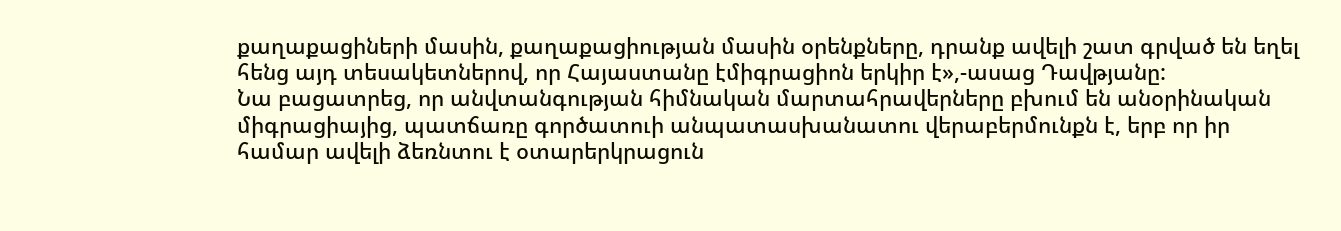քաղաքացիների մասին, քաղաքացիության մասին օրենքները, դրանք ավելի շատ գրված են եղել հենց այդ տեսակետներով, որ Հայաստանը էմիգրացիոն երկիր է»,-ասաց Դավթյանը:
Նա բացատրեց, որ անվտանգության հիմնական մարտահրավերները բխում են անօրինական միգրացիայից, պատճառը գործատուի անպատասխանատու վերաբերմունքն է, երբ որ իր համար ավելի ձեռնտու է օտարերկրացուն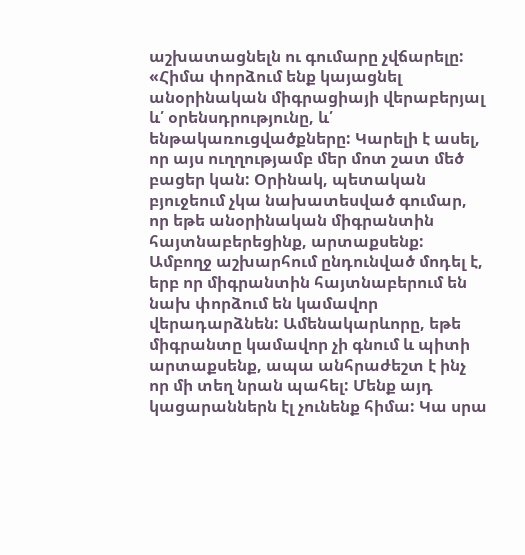աշխատացնելն ու գումարը չվճարելը: «Հիմա փորձում ենք կայացնել անօրինական միգրացիայի վերաբերյալ և՛ օրենսդրությունը, և՛ ենթակառուցվածքները: Կարելի է ասել, որ այս ուղղությամբ մեր մոտ շատ մեծ բացեր կան: Օրինակ, պետական բյուջեում չկա նախատեսված գումար, որ եթե անօրինական միգրանտին հայտնաբերեցինք, արտաքսենք: Ամբողջ աշխարհում ընդունված մոդել է, երբ որ միգրանտին հայտնաբերում են նախ փորձում են կամավոր վերադարձնեն: Ամենակարևորը, եթե միգրանտը կամավոր չի գնում և պիտի արտաքսենք, ապա անհրաժեշտ է ինչ որ մի տեղ նրան պահել: Մենք այդ կացարաններն էլ չունենք հիմա: Կա սրա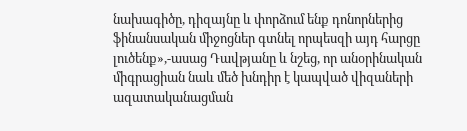նախագիծը, դիզայնը և փորձում ենք դոնորներից ֆինանսական միջոցներ գտնել որպեսզի այդ հարցը լուծենք»,-ասաց Դավթյանը և նշեց, որ անօրինական միգրացիան նաև մեծ խնդիր է կապված վիզաների ազատականացման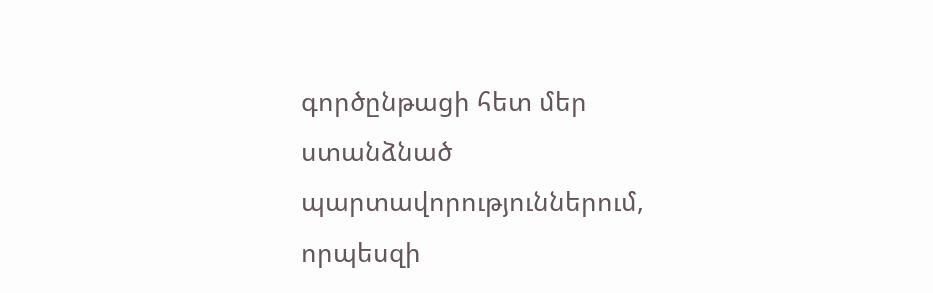գործընթացի հետ մեր ստանձնած պարտավորություններում, որպեսզի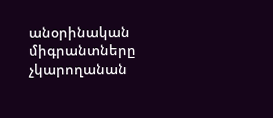անօրինական միգրանտները չկարողանան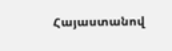Հայաստանով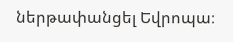ներթափանցել Եվրոպա։